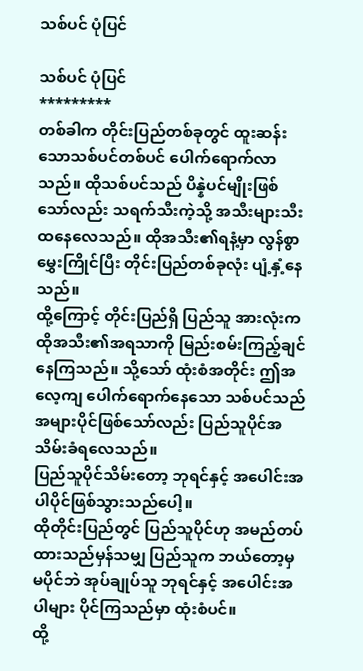သစ်ပင် ပုံပြင်

သစ်ပင် ပုံပြင်
*********
တစ်ခါက တိုင်းပြည်တစ်ခုတွင် ထူးဆန်းသောသစ်ပင်တစ်ပင် ပေါက်ရောက်လာသည်။ ထိုသစ်ပင်သည် ပိန္နဲပင်မျိုးဖြစ်သော်လည်း သရက်သီးကဲ့သို့ အသီးများသီးထနေလေသည်။ ထိုအသီး၏ရနံ့မှာ လွန်စွာမွှေးကြိုင်ပြီး တိုင်းပြည်တစ်ခုလုံး ပျံ့နှံ့နေသည်။
ထို့ကြောင့် တိုင်းပြည်ရှိ ပြည်သူ အားလုံးက ထိုအသီး၏အရသာကို မြည်းစမ်းကြည့်ချင်နေကြသည်။ သို့သော် ထုံးစံအတိုင်း ဤအလေ့ကျ ပေါက်ရောက်နေသော သစ်ပင်သည် အများပိုင်ဖြစ်သော်လည်း ပြည်သူပိုင်အသိမ်းခံရလေသည်။
ပြည်သူပိုင်သိမ်းတော့ ဘုရင်နှင့် အပေါင်းအပါပိုင်ဖြစ်သွားသည်ပေါ့။
ထိုတိုင်းပြည်တွင် ပြည်သူပိုင်ဟု အမည်တပ်ထားသည်မှန်သမျှ ပြည်သူက ဘယ်တော့မှမပိုင်ဘဲ အုပ်ချုပ်သူ ဘုရင်နှင့် အပေါင်းအပါများ ပိုင်ကြသည်မှာ ထုံးစံပင်။
ထို့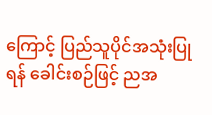ကြောင့် ပြည်သူပိုင်အသုံးပြုရန် ခေါင်းစဉ်ဖြင့် ညအ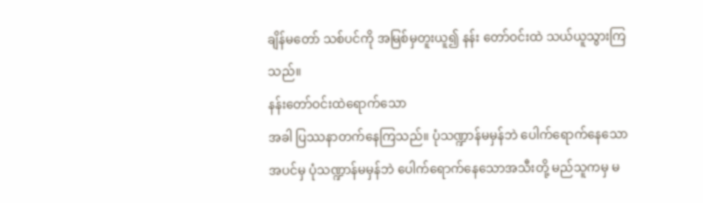ချိန်မတော် သစ်ပင်ကို အမြစ်မှတူးယူ၍ နန်း တော်ဝင်းထဲ သယ်ယူသွားကြသည်။
နန်းတော်ဝင်းထဲရောက်သော
အခါ ပြဿနာတက်နေကြသည်။ ပုံသဏ္ဍာန်မမှန်ဘဲ ပေါက်ရောက်နေသောအပင်မှ ပုံသဏ္ဍာန်မမှန်ဘဲ ပေါက်ရောက်နေသောအသီးတို့ မည်သူကမှ မ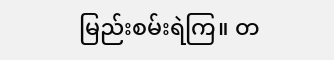မြည်းစမ်းရဲကြ။ တ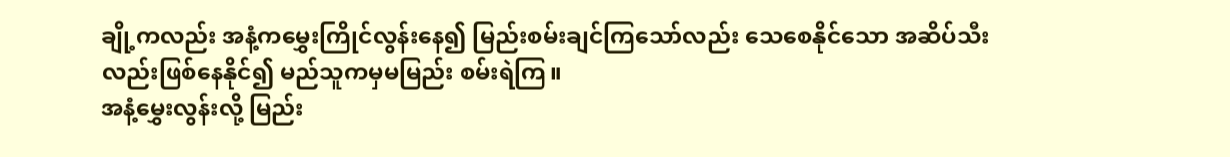ချို့ကလည်း အနံ့ကမွှေးကြိုင်လွန်းနေ၍ မြည်းစမ်းချင်ကြသော်လည်း သေစေနိုင်သော အဆိပ်သီးလည်းဖြစ်နေနိုင်၍ မည်သူကမှမမြည်း စမ်းရဲကြ။
အနံ့မွှေးလွန်းလို့ မြည်း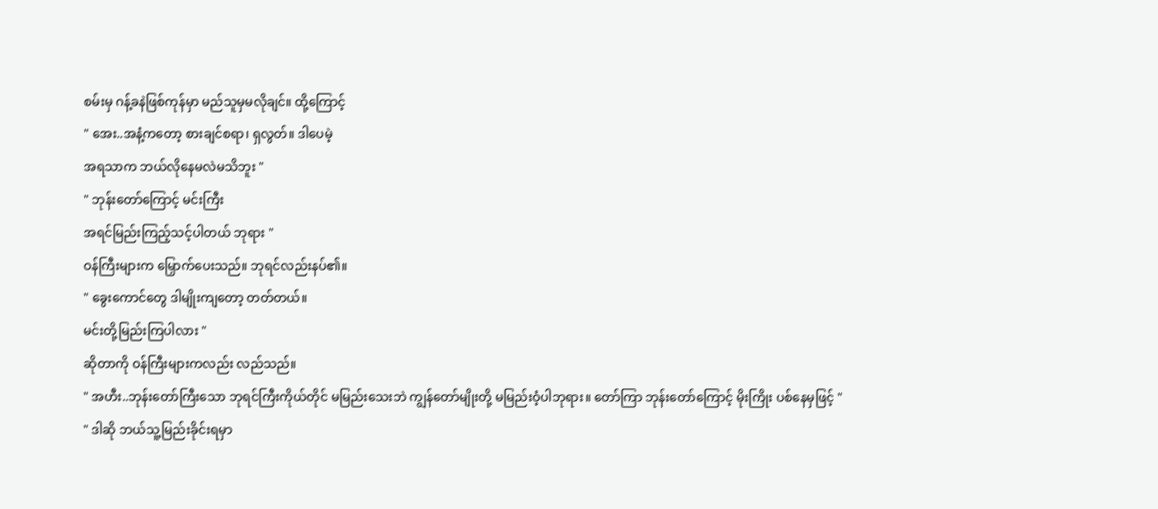စမ်းမှ ဂန့်ခနဲဖြစ်ကုန်မှာ မည်သူမှမလိုချင်။ ထို့ကြောင့်
" အေး..အနံ့ကတော့ စားချင်စရာ၊ ရှလွတ်။ ဒါပေမဲ့
အရသာက ဘယ်လိုနေမလဲမသိဘူး "
" ဘုန်းတော်ကြောင့် မင်းကြီး
အရင်မြည်းကြည့်သင့်ပါတယ် ဘုရား "
ဝန်ကြီးများက မြှောက်ပေးသည်။ ဘုရင်လည်းနပ်၏။
" ခွေးကောင်တွေ ဒါမျိုးကျတော့ တတ်တယ်။
မင်းတို့မြည်းကြပါလား "
ဆိုတာကို ဝန်ကြီးများကလည်း လည်သည်။
" အဟီး..ဘုန်းတော်ကြီးသော ဘုရင်ကြီးကိုယ်တိုင် မမြည်းသေးဘဲ ကျွန်တော်မျိုးတို့ မမြည်းဝံ့ပါဘုရား။ တော်ကြာ ဘုန်းတော်ကြောင့် မိုးကြိုး ပစ်နေမှဖြင့် "
" ဒါဆို ဘယ်သူ့မြည်းခိုင်းရမှာ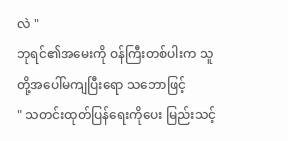လဲ "
ဘုရင်၏အမေးကို ဝန်ကြီးတစ်ပါးက သူတို့အပေါ်မကျပြီးရော သဘောဖြင့်
" သတင်းထုတ်ပြန်ရေးကိုပေး မြည်းသင့်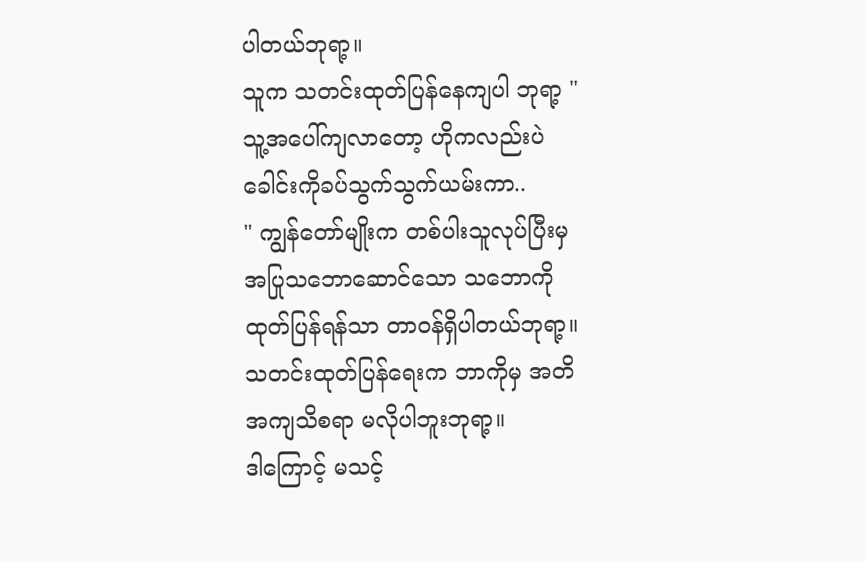ပါတယ်ဘုရာ့။
သူက သတင်းထုတ်ပြန်နေကျပါ ဘုရာ့ "
သူ့အပေါ်ကျလာတော့ ဟိုကလည်းပဲ ခေါင်းကိုခပ်သွက်သွက်ယမ်းကာ..
" ကျွန်တော်မျိုးက တစ်ပါးသူလုပ်ပြီးမှ အပြုသဘောဆောင်သော သဘောကို ထုတ်ပြန်ရန်သာ တာဝန်ရှိပါတယ်ဘုရာ့။ သတင်းထုတ်ပြန်ရေးက ဘာကိုမှ အတိအကျသိစရာ မလိုပါဘူးဘုရာ့။
ဒါကြောင့် မသင့်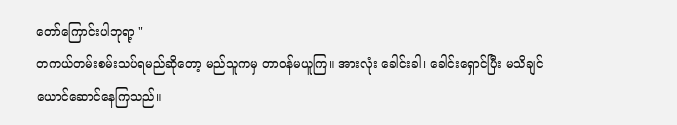တော်ကြောင်းပါဘုရာ့ "
တကယ်တမ်းစမ်းသပ်ရမည်ဆိုတော့ မည်သူကမှ တာဝန်မယူကြ။ အားလုံး ခေါင်းခါ၊ ခေါင်းရှောင်ပြီး မသိချင်ယောင်ဆောင်နေကြသည်။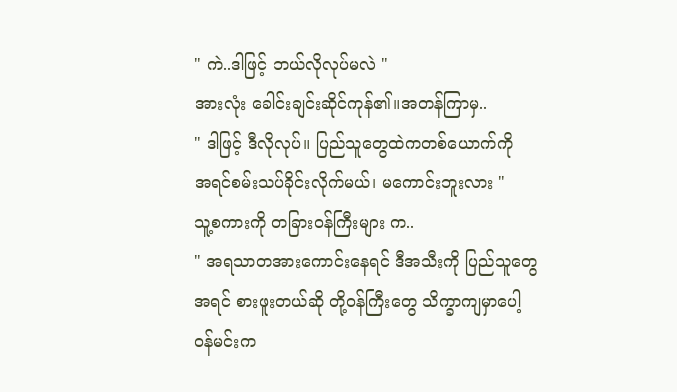" ကဲ..ဒါဖြင့် ဘယ်လိုလုပ်မလဲ "
အားလုံး ခေါင်းချင်းဆိုင်ကုန်၏။အတန်ကြာမှ..
" ဒါဖြင့် ဒီလိုလုပ်။ ပြည်သူတွေထဲကတစ်ယောက်ကို
အရင်စမ်းသပ်ခိုင်းလိုက်မယ်၊ မကောင်းဘူးလား "
သူ့စကားကို တခြားဝန်ကြီးများ က..
" အရသာတအားကောင်းနေရင် ဒီအသီးကို ပြည်သူတွေအရင် စားဖူးတယ်ဆို တို့ဝန်ကြီးတွေ သိက္ခာကျမှာပေါ့ ဝန်မင်းက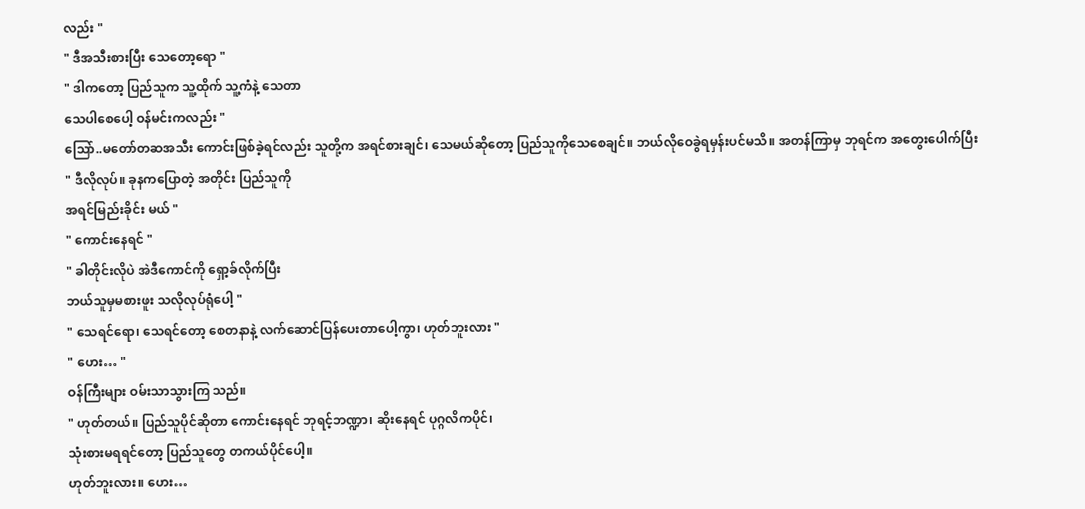လည်း "
" ဒီအသီးစားပြီး သေတော့ရော "
" ဒါကတော့ ပြည်သူက သူ့ထိုက် သူ့ကံနဲ့ သေတာ
သေပါစေပေါ့ ဝန်မင်းကလည်း "
သြော်..မတော်တဆအသီး ကောင်းဖြစ်ခဲ့ရင်လည်း သူတို့က အရင်စားချင်၊ သေမယ်ဆိုတော့ ပြည်သူကိုသေစေချင်။ ဘယ်လိုဝေခွဲရမှန်းပင်မသိ။ အတန်ကြာမှ ဘုရင်က အတွေးပေါက်ပြီး
" ဒီလိုလုပ်။ ခုနကပြောတဲ့ အတိုင်း ပြည်သူကို
အရင်မြည်းခိုင်း မယ် "
" ကောင်းနေရင် "
" ခါတိုင်းလိုပဲ အဲဒီကောင်ကို ရှော့ခ်လိုက်ပြီး
ဘယ်သူမှမစားဖူး သလိုလုပ်ရုံပေါ့ "
" သေရင်ရော၊ သေရင်တော့ စေတနာနဲ့ လက်ဆောင်ပြန်ပေးတာပေါ့ကွာ၊ ဟုတ်ဘူးလား "
" ဟေး… "
ဝန်ကြီးများ ဝမ်းသာသွားကြ သည်။
" ဟုတ်တယ်။ ပြည်သူပိုင်ဆိုတာ ကောင်းနေရင် ဘုရင့်ဘဏ္ဍာ၊ ဆိုးနေရင် ပုဂ္ဂလိကပိုင်၊
သုံးစားမရရင်တော့ ပြည်သူတွေ တကယ်ပိုင်ပေါ့။
ဟုတ်ဘူးလား။ ဟေး…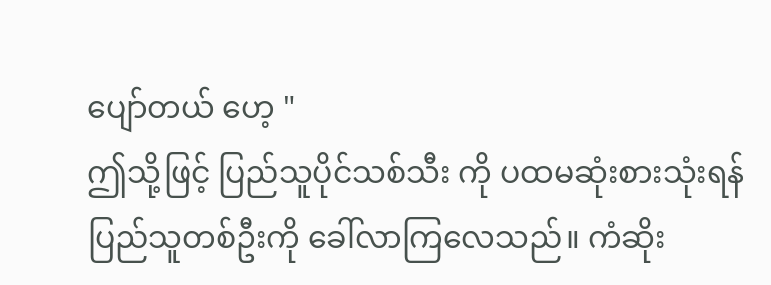ပျော်တယ် ဟေ့ "
ဤသို့ဖြင့် ပြည်သူပိုင်သစ်သီး ကို ပထမဆုံးစားသုံးရန် ပြည်သူတစ်ဦးကို ခေါ်လာကြလေသည်။ ကံဆိုး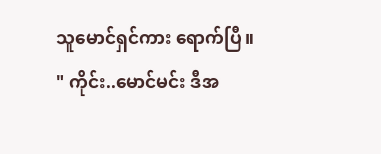သူမောင်ရှင်ကား ရောက်ပြီ။
" ကိုင်း..မောင်မင်း ဒီအ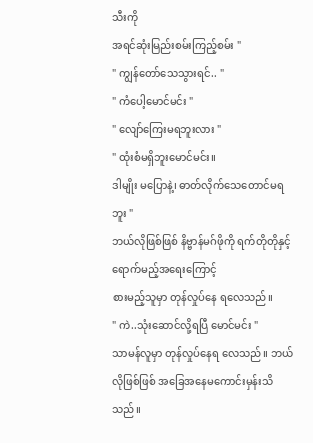သီးကို
အရင်ဆုံးမြည်းစမ်းကြည့်စမ်း "
" ကျွန်တော်သေသွားရင်.. "
" ကံပေါ့မောင်မင်း "
" လျော်ကြေးမရဘူးလား "
" ထုံးစံမရှိဘူးမောင်မင်း။
ဒါမျိုး မပြောနဲ့၊ ဓာတ်လိုက်သေတောင်မရဘူး "
ဘယ်လိုဖြစ်ဖြစ် နိဗ္ဗာန်မဂ်ဖိုကို ရက်တိုတိုနှင့်ရောက်မည့်အရေးကြောင့်
စားမည့်သူမှာ တုန်လှုပ်နေ ရလေသည်။
" ကဲ..သုံးဆောင်လို့ရပြီ မောင်မင်း "
သာမန်လူမှာ တုန်လှုပ်နေရ လေသည်။ ဘယ်လိုဖြစ်ဖြစ် အခြေအနေမကောင်းမှန်းသိသည်။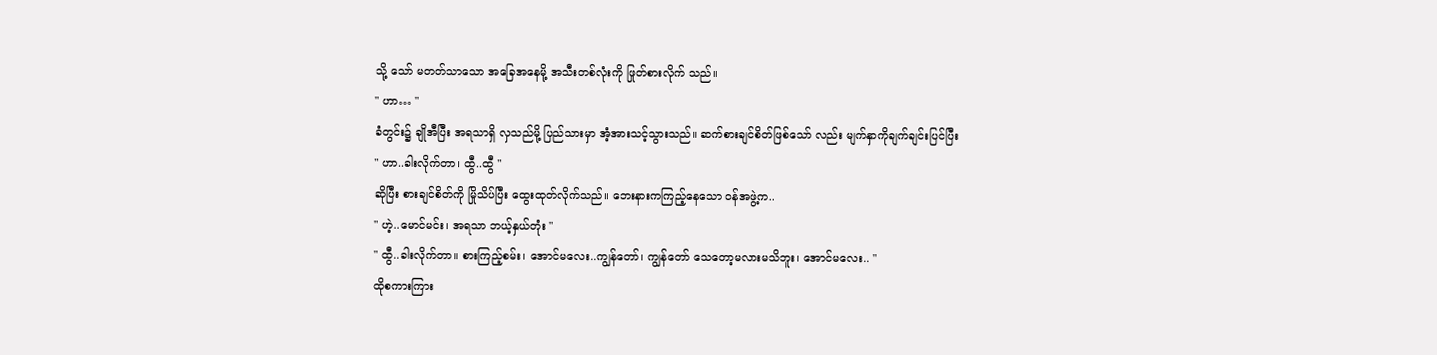သို့ သော် မတတ်သာသော အခြေအနေမို့ အသီးတစ်လုံးကို ဖြုတ်စားလိုက် သည်။
" ဟာ… "
ခံတွင်း၌ ချိုအီပြီး အရသာရှိ လှသည်မို့ ပြည်သားမှာ အံ့အားသင့်သွားသည်။ ဆက်စားချင်စိတ်ဖြစ်သော် လည်း မျက်နှာကိုချက်ချင်းပြင်ပြီး
" ဟာ..ခါးလိုက်တာ၊ ထွီ..ထွီ "
ဆိုပြီး စားချင်စိတ်ကို မြိုသိပ်ပြီး ထွေးထုတ်လိုက်သည်။ ဘေးနားကကြည့်နေသော ဝန်အဖွဲ့က..
" ဟဲ့..မောင်မင်း၊ အရသာ ဘယ့်နှယ်တုံး "
" ထွီ..ခါးလိုက်တာ။ စားကြည့်စမ်း၊ အောင်မလေး..ကျွန်တော်၊ ကျွန်တော် သေတော့မလားမသိဘူး၊ အောင်မလေး.. "
ထိုစကားကြား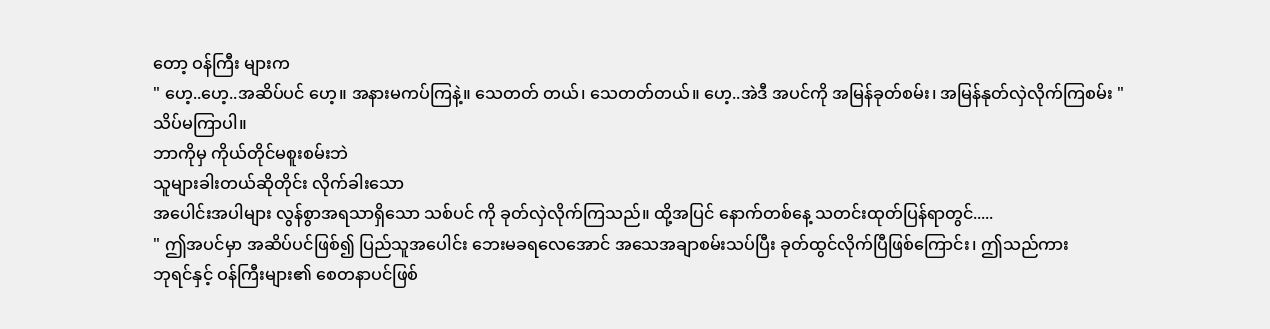တော့ ဝန်ကြီး များက
" ဟေ့..ဟေ့..အဆိပ်ပင် ဟေ့။ အနားမကပ်ကြနဲ့။ သေတတ် တယ်၊ သေတတ်တယ်။ ဟေ့..အဲဒီ အပင်ကို အမြန်ခုတ်စမ်း၊ အမြန်နုတ်လှဲလိုက်ကြစမ်း "
သိပ်မကြာပါ။
ဘာကိုမှ ကိုယ်တိုင်မစူးစမ်းဘဲ
သူများခါးတယ်ဆိုတိုင်း လိုက်ခါးသော
အပေါင်းအပါများ လွန်စွာအရသာရှိသော သစ်ပင် ကို ခုတ်လှဲလိုက်ကြသည်။ ထို့အပြင် နောက်တစ်နေ့ သတင်းထုတ်ပြန်ရာတွင်.....
" ဤအပင်မှာ အဆိပ်ပင်ဖြစ်၍ ပြည်သူအပေါင်း ဘေးမခရလေအောင် အသေအချာစမ်းသပ်ပြီး ခုတ်ထွင်လိုက်ပြီဖြစ်ကြောင်း၊ ဤသည်ကား
ဘုရင်နှင့် ဝန်ကြီးများ၏ စေတနာပင်ဖြစ်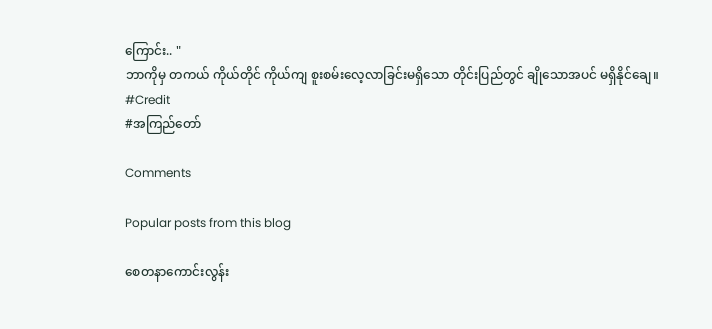ကြောင်း.. "
ဘာကိုမှ တကယ် ကိုယ်တိုင် ကိုယ်ကျ စူးစမ်းလေ့လာခြင်းမရှိသော တိုင်းပြည်တွင် ချိုသောအပင် မရှိနိုင်ချေ။
#Credit
#အကြည်တော်

Comments

Popular posts from this blog

စေတနာကောင်းလွန်း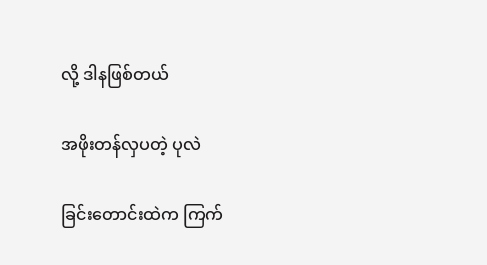လို့ ဒါနဖြစ်တယ်

အဖိုးတန်လှပတဲ့ ပုလဲ

ခြင်းတောင်းထဲက ကြက်